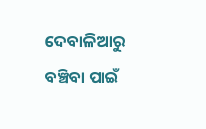ଦେବାଳିଆରୁ ବଞ୍ଚିବା ପାଇଁ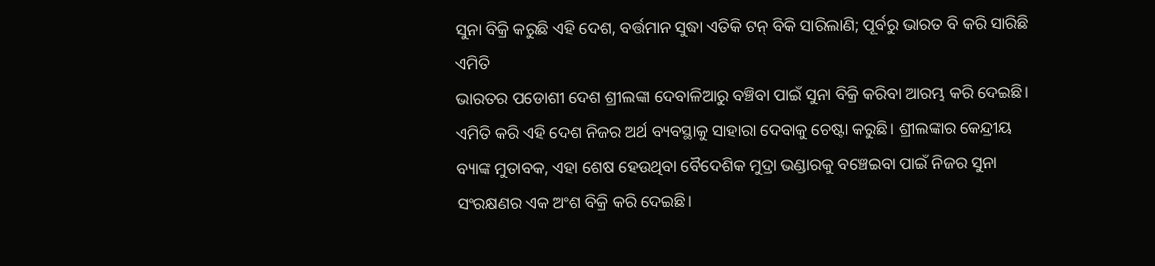ସୁନା ବିକ୍ରି କରୁଛି ଏହି ଦେଶ, ବର୍ତ୍ତମାନ ସୁଦ୍ଧା ଏତିକି ଟନ୍ ବିକି ସାରିଲାଣି; ପୂର୍ବରୁ ଭାରତ ବି କରି ସାରିଛି ଏମିତି
ଭାରତର ପଡୋଶୀ ଦେଶ ଶ୍ରୀଲଙ୍କା ଦେବାଳିଆରୁ ବଞ୍ଚିବା ପାଇଁ ସୁନା ବିକ୍ରି କରିବା ଆରମ୍ଭ କରି ଦେଇଛି। ଏମିତି କରି ଏହି ଦେଶ ନିଜର ଅର୍ଥ ବ୍ୟବସ୍ଥାକୁ ସାହାରା ଦେବାକୁ ଚେଷ୍ଟା କରୁଛି। ଶ୍ରୀଲଙ୍କାର କେନ୍ଦ୍ରୀୟ ବ୍ୟାଙ୍କ ମୁତାବକ, ଏହା ଶେଷ ହେଉଥିବା ବୈଦେଶିକ ମୁଦ୍ରା ଭଣ୍ଡାରକୁ ବଞ୍ଚେଇବା ପାଇଁ ନିଜର ସୁନା ସଂରକ୍ଷଣର ଏକ ଅଂଶ ବିକ୍ରି କରି ଦେଇଛି।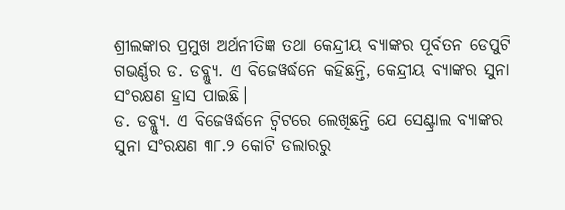ଶ୍ରୀଲଙ୍କାର ପ୍ରମୁଖ ଅର୍ଥନୀତିଜ୍ଞ ତଥା କେନ୍ଦ୍ରୀୟ ବ୍ୟାଙ୍କର ପୂର୍ବତନ ଡେପୁଟି ଗଭର୍ଣ୍ଣର ଡ. ଡବ୍ଲ୍ୟୁ. ଏ ବିଜେୱର୍ଦ୍ଧନେ କହିଛନ୍ତି, କେନ୍ଦ୍ରୀୟ ବ୍ୟାଙ୍କର ସୁନା ସଂରକ୍ଷଣ ହ୍ରାସ ପାଇଛି।
ଡ. ଡବ୍ଲ୍ୟୁ. ଏ ବିଜେୱର୍ଦ୍ଧନେ ଟ୍ୱିଟରେ ଲେଖିଛନ୍ତି ଯେ ସେଣ୍ଟ୍ରାଲ ବ୍ୟାଙ୍କର ସୁନା ସଂରକ୍ଷଣ ୩୮.୨ କୋଟି ଡଲାରରୁ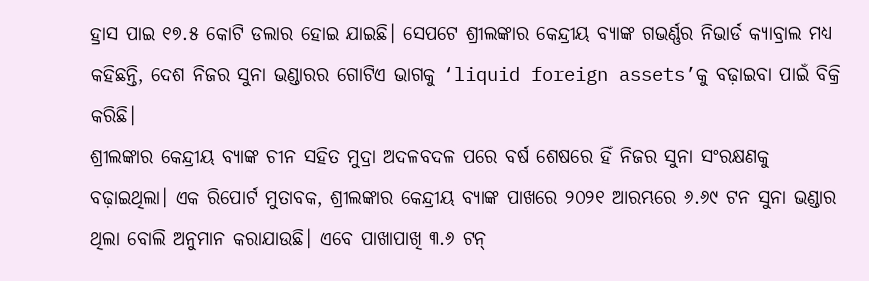ହ୍ରାସ ପାଇ ୧୭.୫ କୋଟି ଡଲାର ହୋଇ ଯାଇଛି। ସେପଟେ ଶ୍ରୀଲଙ୍କାର କେନ୍ଦ୍ରୀୟ ବ୍ୟାଙ୍କ ଗଭର୍ଣ୍ଣର ନିଭାର୍ଡ କ୍ୟାବ୍ରାଲ ମଧ୍ୟ କହିଛନ୍ତି, ଦେଶ ନିଜର ସୁନା ଭଣ୍ଡାରର ଗୋଟିଏ ଭାଗକୁ ‘liquid foreign assets’କୁ ବଢ଼ାଇବା ପାଇଁ ବିକ୍ରି କରିଛି।
ଶ୍ରୀଲଙ୍କାର କେନ୍ଦ୍ରୀୟ ବ୍ୟାଙ୍କ ଚୀନ ସହିତ ମୁଦ୍ରା ଅଦଳବଦଳ ପରେ ବର୍ଷ ଶେଷରେ ହିଁ ନିଜର ସୁନା ସଂରକ୍ଷଣକୁ ବଢ଼ାଇଥିଲା। ଏକ ରିପୋର୍ଟ ମୁତାବକ, ଶ୍ରୀଲଙ୍କାର କେନ୍ଦ୍ରୀୟ ବ୍ୟାଙ୍କ ପାଖରେ ୨୦୨୧ ଆରମ୍ଭରେ ୬.୬୯ ଟନ ସୁନା ଭଣ୍ଡାର ଥିଲା ବୋଲି ଅନୁମାନ କରାଯାଉଛି। ଏବେ ପାଖାପାଖି ୩.୬ ଟନ୍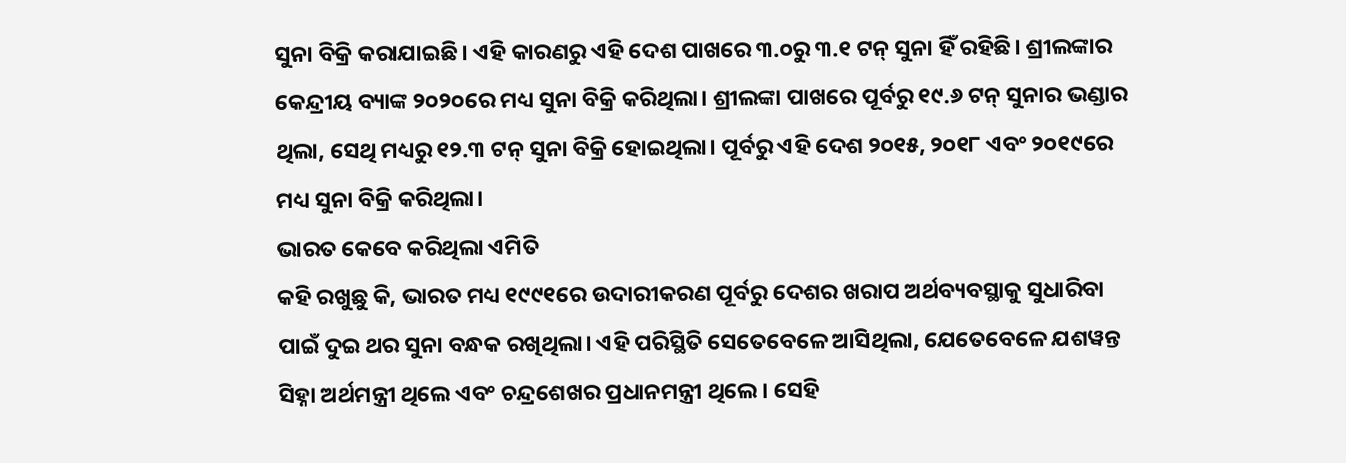ସୁନା ବିକ୍ରି କରାଯାଇଛି। ଏହି କାରଣରୁ ଏହି ଦେଶ ପାଖରେ ୩.୦ରୁ ୩.୧ ଟନ୍ ସୁନା ହିଁ ରହିଛି। ଶ୍ରୀଲଙ୍କାର କେନ୍ଦ୍ରୀୟ ବ୍ୟାଙ୍କ ୨୦୨୦ରେ ମଧ୍ୟ ସୁନା ବିକ୍ରି କରିଥିଲା। ଶ୍ରୀଲଙ୍କା ପାଖରେ ପୂର୍ବରୁ ୧୯.୬ ଟନ୍ ସୁନାର ଭଣ୍ଡାର ଥିଲା, ସେଥି ମଧ୍ୟରୁ ୧୨.୩ ଟନ୍ ସୁନା ବିକ୍ରି ହୋଇଥିଲା। ପୂର୍ବରୁ ଏହି ଦେଶ ୨୦୧୫, ୨୦୧୮ ଏବଂ ୨୦୧୯ରେ ମଧ୍ୟ ସୁନା ବିକ୍ରି କରିଥିଲା।
ଭାରତ କେବେ କରିଥିଲା ଏମିତି
କହି ରଖୁଛୁ କି, ଭାରତ ମଧ୍ୟ ୧୯୯୧ରେ ଉଦାରୀକରଣ ପୂର୍ବରୁ ଦେଶର ଖରାପ ଅର୍ଥବ୍ୟବସ୍ଥାକୁ ସୁଧାରିବା ପାଇଁ ଦୁଇ ଥର ସୁନା ବନ୍ଧକ ରଖିଥିଲା। ଏହି ପରିସ୍ଥିତି ସେତେବେଳେ ଆସିଥିଲା, ଯେତେବେଳେ ଯଶୱନ୍ତ ସିହ୍ନା ଅର୍ଥମନ୍ତ୍ରୀ ଥିଲେ ଏବଂ ଚନ୍ଦ୍ରଶେଖର ପ୍ରଧାନମନ୍ତ୍ରୀ ଥିଲେ। ସେହି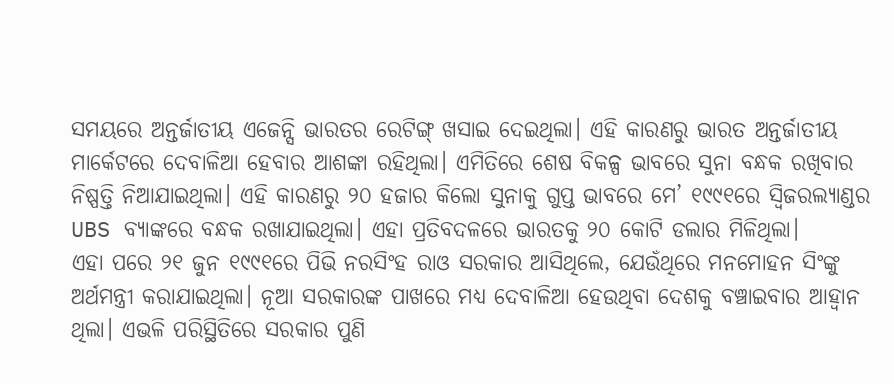ସମୟରେ ଅନ୍ତର୍ଜାତୀୟ ଏଜେନ୍ସି ଭାରତର ରେଟିଙ୍ଗ୍ ଖସାଇ ଦେଇଥିଲା। ଏହି କାରଣରୁ ଭାରତ ଅନ୍ତର୍ଜାତୀୟ ମାର୍କେଟରେ ଦେବାଳିଆ ହେବାର ଆଶଙ୍କା ରହିଥିଲା। ଏମିତିରେ ଶେଷ ବିକଳ୍ପ ଭାବରେ ସୁନା ବନ୍ଧକ ରଖିବାର ନିଷ୍ପତ୍ତି ନିଆଯାଇଥିଲା। ଏହି କାରଣରୁ ୨୦ ହଜାର କିଲୋ ସୁନାକୁ ଗୁପ୍ତ ଭାବରେ ମେ’ ୧୯୯୧ରେ ସ୍ୱିଜରଲ୍ୟାଣ୍ଡର UBS ବ୍ୟାଙ୍କରେ ବନ୍ଧକ ରଖାଯାଇଥିଲା। ଏହା ପ୍ରତିବଦଳରେ ଭାରତକୁ ୨୦ କୋଟି ଡଲାର ମିଳିଥିଲା।
ଏହା ପରେ ୨୧ ଜୁନ ୧୯୯୧ରେ ପିଭି ନରସିଂହ ରାଓ ସରକାର ଆସିଥିଲେ, ଯେଉଁଥିରେ ମନମୋହନ ସିଂଙ୍କୁ ଅର୍ଥମନ୍ତ୍ରୀ କରାଯାଇଥିଲା। ନୂଆ ସରକାରଙ୍କ ପାଖରେ ମଧ୍ୟ ଦେବାଳିଆ ହେଉଥିବା ଦେଶକୁ ବଞ୍ଚାଇବାର ଆହ୍ଵାନ ଥିଲା। ଏଭଳି ପରିସ୍ଥିତିରେ ସରକାର ପୁଣି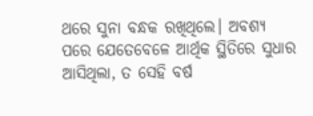ଥରେ ସୁନା ବନ୍ଧକ ରଖିଥିଲେ। ଅବଶ୍ୟ ପରେ ଯେତେବେଳେ ଆର୍ଥିକ ସ୍ଥିତିରେ ସୁଧାର ଆସିଥିଲା, ତ ସେହି ବର୍ଷ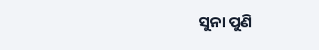ସୁନା ପୁଣି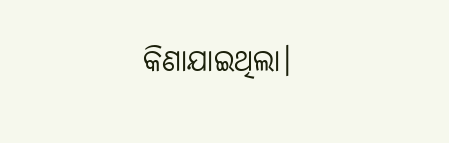କିଣାଯାଇଥିଲା।